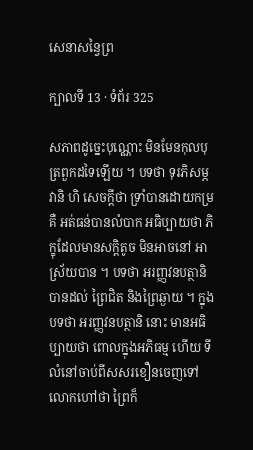សេនាសន្វៃព្រ

ក្បាលទី 13 · ទំព័រ 325

សភាពដូច្នេះបុណ្ណោះ មិនមែនកុលបុត្រពួកដទៃឡើយ ។ បទថា ទុរភិសម្ភវានិ ហិ សេចក្តីថា ទ្រាំបានដោយកម្រ គឺ អត់ធន់បានលំបាក អធិប្បាយថា ភិក្ខុដែលមានសក្តិតូច មិនអាចនៅ អាស្រ័យបាន ។ បទថា អរញ្ញវនបត្ថានិ បានដល់ ព្រៃជិត និងព្រៃឆ្ងាយ ។ ក្នុងបទថា អរញ្ញវនបត្ថានិ នោះ មានអធិប្បាយថា ពោលក្នុងអភិធម្ម ហើយ ទីលំនៅចាប់ពីសសរខឿនចេញទៅ លោកហៅថា ព្រៃក៏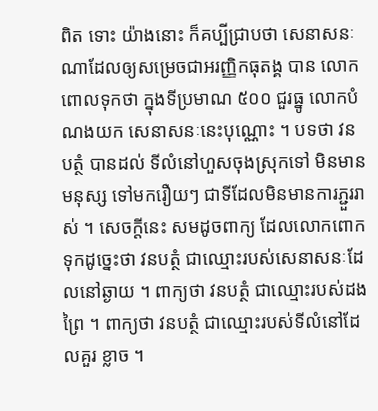ពិត ទោះ យ៉ាងនោះ ក៏គប្បីជ្រាបថា សេនាសនៈណាដែលឲ្យសម្រេចជាអរញ្ញិកធុតង្គ បាន លោកពោលទុកថា ក្នុងទីប្រមាណ ៥០០ ជួរធ្នូ លោកបំណងយក សេនាសនៈនេះបុណ្ណោះ ។ បទថា វនបត្ថំ បានដល់ ទីលំនៅហួសចុងស្រុកទៅ មិនមានមនុស្ស ទៅមករឿយៗ ជាទីដែលមិនមានការភ្ជួររាស់ ។ សេចក្តីនេះ សមដូចពាក្យ ដែលលោកពោកទុកដូច្នេះថា វនបត្ថំ ជាឈ្មោះរបស់សេនាសនៈដែលនៅឆ្ងាយ ។ ពាក្យថា វនបត្ថំ ជាឈ្មោះរបស់ដងព្រៃ ។ ពាក្យថា វនបត្ថំ ជាឈ្មោះរបស់ទីលំនៅដែលគួរ ខ្លាច ។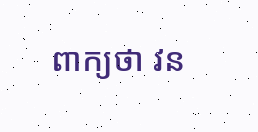ពាក្យថា វន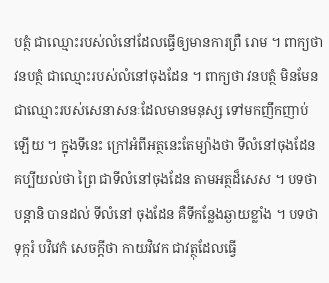បត្ថំ ជាឈ្មោះរបស់លំនៅដែលធ្វើឲ្យមានការព្រឺ រោម ។ ពាក្យថា វនបត្ថំ ជាឈ្មោះរបស់លំនៅចុងដែន ។ ពាក្យថា វនបត្ថំ មិនមែនជាឈ្មោះរបស់សេនាសនៈដែលមានមនុស្ស ទៅមកញឹកញាប់ឡើយ ។ ក្នុងទីនេះ ក្រៅអំពីអត្ថនេះតែម្យ៉ាងថា ទីលំនៅចុងដែន គប្បីយល់ថា ព្រៃ ជាទីលំនៅចុងដែន តាមអត្ថដ៏សេស ។ បទថា បន្តានិ បានដល់ ទីលំនៅ ចុងដែន គឺទីកន្លែងឆ្ងាយខ្លាំង ។ បទថា ទុក្ករំ បវិវេកំ សេចក្តីថា កាយវិវេក ជាវត្ថុដែលធ្វើ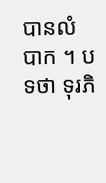បានលំបាក ។ បទថា ទុរភិ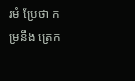រមំ ប្រែថា កម្រនឹង ត្រេក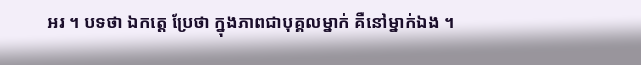អរ ។ បទថា ឯកត្តេ ប្រែថា ក្នុងភាពជាបុគ្គលម្នាក់ គឺនៅម្នាក់ឯង ។